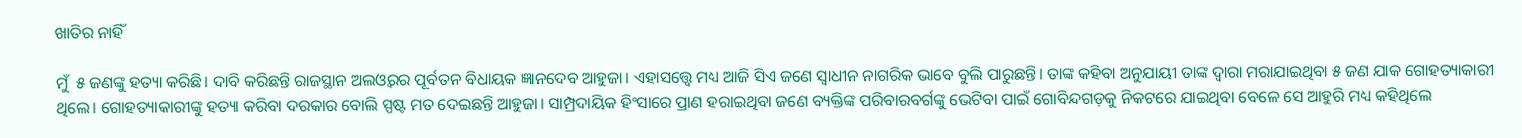ଖାତିର ନାହିଁ

ମୁଁ  ୫ ଜଣଙ୍କୁ ହତ୍ୟା କରିଛି। ଦାବି କରିଛନ୍ତି ରାଜସ୍ଥାନ ଅଲଓ୍ବରର ପୂର୍ବତନ ବିଧାୟକ ଜ୍ଞାନଦେବ ଆହୁଜା। ଏହାସତ୍ତ୍ୱେ ମଧ୍ୟ ଆଜି ସିଏ ଜଣେ ସ୍ବାଧୀନ ନାଗରିକ ଭାବେ ବୁଲି ପାରୁଛନ୍ତି। ତାଙ୍କ କହିବା ଅନୁଯାୟୀ ତାଙ୍କ ଦ୍ୱାରା ମରାଯାଇଥିବା ୫ ଜଣ ଯାକ ଗୋହତ୍ୟାକାରୀ ଥିଲେ। ଗୋହତ୍ୟାକାରୀଙ୍କୁ ହତ୍ୟା କରିବା ଦରକାର ବୋଲି ସ୍ପଷ୍ଟ ମତ ଦେଇଛନ୍ତି ଆହୁଜା। ସାମ୍ପ୍ରଦାୟିକ ହିଂସାରେ ପ୍ରାଣ ହରାଇଥିବା ଜଣେ ବ୍ୟକ୍ତିଙ୍କ ପରିବାରବର୍ଗଙ୍କୁ ଭେଟିବା ପାଇଁ ଗୋବିନ୍ଦଗଡ଼କୁ ନିକଟରେ ଯାଇଥିବା ବେଳେ ସେ ଆହୁରି ମଧ୍ୟ କହିଥିଲେ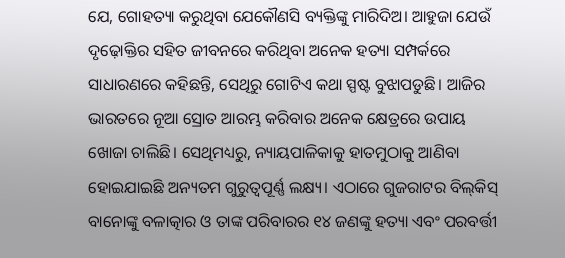ଯେ, ଗୋହତ୍ୟା କରୁଥିବା ଯେକୌଣସି ବ୍ୟକ୍ତିଙ୍କୁ ମାରିଦିଅ। ଆହୁଜା ଯେଉଁ ଦୃଢ଼ୋକ୍ତିର ସହିତ ଜୀବନରେ କରିଥିବା ଅନେକ ହତ୍ୟା ସମ୍ପର୍କରେ ସାଧାରଣରେ କହିଛନ୍ତି, ସେଥିରୁ ଗୋଟିଏ କଥା ସ୍ପଷ୍ଟ ବୁଝାପଡୁଛି। ଆଜିର ଭାରତରେ ନୂଆ ସ୍ରୋତ ଆରମ୍ଭ କରିବାର ଅନେକ କ୍ଷେତ୍ରରେ ଉପାୟ ଖୋଜା ଚାଲିଛି। ସେଥିମଧ୍ୟରୁ, ନ୍ୟାୟପାଳିକାକୁ ହାତମୁଠାକୁ ଆଣିବା ହୋଇଯାଇଛି ଅନ୍ୟତମ ଗୁରୁତ୍ୱପୂର୍ଣ୍ଣ ଲକ୍ଷ୍ୟ। ଏଠାରେ ଗୁଜରାଟର ବିଲ୍‌କିସ୍‌ ବାନୋଙ୍କୁ ବଳାତ୍କାର ଓ ତାଙ୍କ ପରିବାରର ୧୪ ଜଣଙ୍କୁ ହତ୍ୟା ଏବଂ ପରବର୍ତ୍ତୀ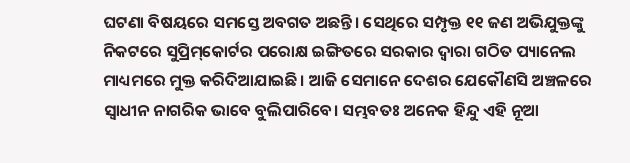ଘଟଣା ବିଷୟରେ ସମସ୍ତେ ଅବଗତ ଅଛନ୍ତି। ସେଥିରେ ସମ୍ପୃକ୍ତ ୧୧ ଜଣ ଅଭିଯୁକ୍ତଙ୍କୁ ନିକଟରେ ସୁପ୍ରିମ୍‌କୋର୍ଟର ପରୋକ୍ଷ ଇଙ୍ଗିତରେ ସରକାର ଦ୍ୱାରା ଗଠିତ ପ୍ୟାନେଲ ମାଧ୍ୟମରେ ମୁକ୍ତ କରିଦିଆଯାଇଛି। ଆଜି ସେମାନେ ଦେଶର ଯେକୌଣସି ଅଞ୍ଚଳରେ ସ୍ବାଧୀନ ନାଗରିକ ଭାବେ ବୁଲିପାରିବେ। ସମ୍ଭବତଃ ଅନେକ ହିନ୍ଦୁ ଏହି ନୂଆ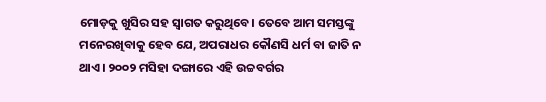ମୋଡ଼କୁ ଖୁସିର ସହ ସ୍ବାଗତ କରୁଥିବେ। ତେବେ ଆମ ସମସ୍ତଙ୍କୁ ମନେରଖିବାକୁ ହେବ ଯେ, ଅପରାଧର କୌଣସି ଧର୍ମ ବା ଜାତି ନ ଥାଏ। ୨୦୦୨ ମସିହା ଦଙ୍ଗାରେ ଏହି ଉଚ୍ଚବର୍ଗର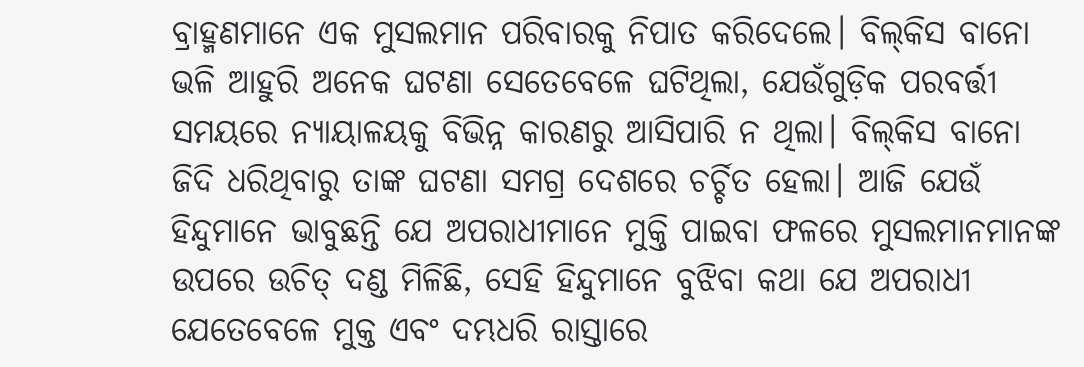ବ୍ରାହ୍ମଣମାନେ ଏକ ମୁସଲମାନ ପରିବାରକୁ ନିପାତ କରିଦେଲେ। ବିଲ୍‌କିସ ବାନୋ ଭଳି ଆହୁରି ଅନେକ ଘଟଣା ସେତେବେଳେ ଘଟିଥିଲା, ଯେଉଁଗୁଡ଼ିକ ପରବର୍ତ୍ତୀ ସମୟରେ ନ୍ୟାୟାଳୟକୁ ବିଭିନ୍ନ କାରଣରୁ ଆସିପାରି ନ ଥିଲା। ବିଲ୍‌କିସ ବାନୋ ଜିଦି ଧରିଥିବାରୁ ତାଙ୍କ ଘଟଣା ସମଗ୍ର ଦେଶରେ ଚର୍ଚ୍ଚିତ ହେଲା। ଆଜି ଯେଉଁ ହିନ୍ଦୁମାନେ ଭାବୁଛନ୍ତି ଯେ ଅପରାଧୀମାନେ ମୁକ୍ତି ପାଇବା ଫଳରେ ମୁସଲମାନମାନଙ୍କ ଉପରେ ଉଚିତ୍‌ ଦଣ୍ଡ ମିଳିଛି, ସେହି ହିନ୍ଦୁମାନେ ବୁଝିବା କଥା ଯେ ଅପରାଧୀ ଯେତେବେଳେ ମୁକ୍ତ ଏବଂ ଦମ୍ଭଧରି ରାସ୍ତାରେ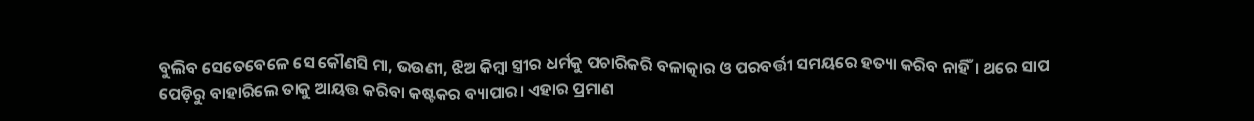ବୁଲିବ ସେତେବେଳେ ସେ କୌଣସି ମା, ଭଉଣୀ, ଝିଅ କିମ୍ବା ସ୍ତ୍ରୀର ଧର୍ମକୁ ପଚାରିକରି ବଳାତ୍କାର ଓ ପରବର୍ତ୍ତୀ ସମୟରେ ହତ୍ୟା କରିବ ନାହିଁ। ଥରେ ସାପ ପେଡ଼ିରୁ ବାହାରିଲେ ତାକୁ ଆୟତ୍ତ କରିବା କଷ୍ଟକର ବ୍ୟାପାର। ଏହାର ପ୍ରମାଣ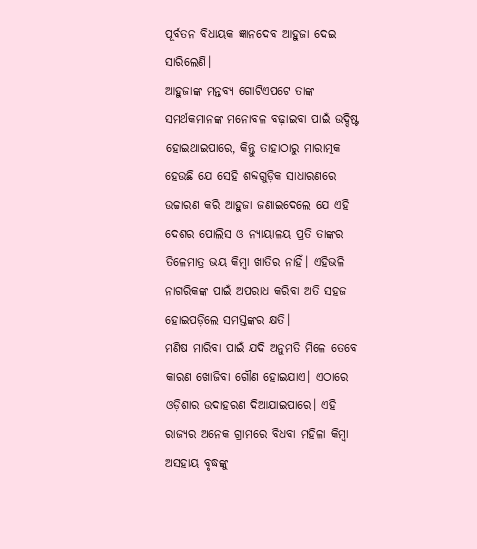ପୂର୍ବତନ ବିଧାୟକ ଜ୍ଞାନଦେବ ଆହୁଜା ଦେଇ ସାରିଲେଣି।
ଆହୁଜାଙ୍କ ମନ୍ତବ୍ୟ ଗୋଟିଏପଟେ ତାଙ୍କ ସମର୍ଥକମାନଙ୍କ ମନୋବଳ ବଢ଼ାଇବା ପାଇଁ ଉଦ୍ଦିଷ୍ଟ ହୋଇଥାଇପାରେ, କିନ୍ତୁ ତାହାଠାରୁ ମାରାତ୍ମକ ହେଉଛି ଯେ ସେହି ଶବ୍ଦଗୁଡ଼ିକ ସାଧାରଣରେ ଉଚ୍ଚାରଣ କରି ଆହୁଜା ଜଣାଇଦେଲେ ଯେ ଏହି ଦେଶର ପୋଲିସ ଓ ନ୍ୟାୟାଳୟ ପ୍ରତି ତାଙ୍କର ତିଳେମାତ୍ର ଭୟ କିମ୍ବା ଖାତିର ନାହିଁ। ଏହିଭଳି ନାଗରିକଙ୍କ ପାଇଁ ଅପରାଧ କରିବା ଅତି ସହଜ ହୋଇପଡ଼ିଲେ ସମସ୍ତଙ୍କର କ୍ଷତି।
ମଣିଷ ମାରିବା ପାଇଁ ଯଦି ଅନୁମତି ମିଳେ ତେବେ କାରଣ ଖୋଜିବା ଗୌଣ ହୋଇଯାଏ। ଏଠାରେ ଓଡ଼ିଶାର ଉଦାହରଣ ଦିଆଯାଇପାରେ। ଏହି ରାଜ୍ୟର ଅନେକ ଗ୍ରାମରେ ବିଧବା ମହିଳା କିମ୍ବା ଅସହାୟ ବୃଦ୍ଧଙ୍କୁ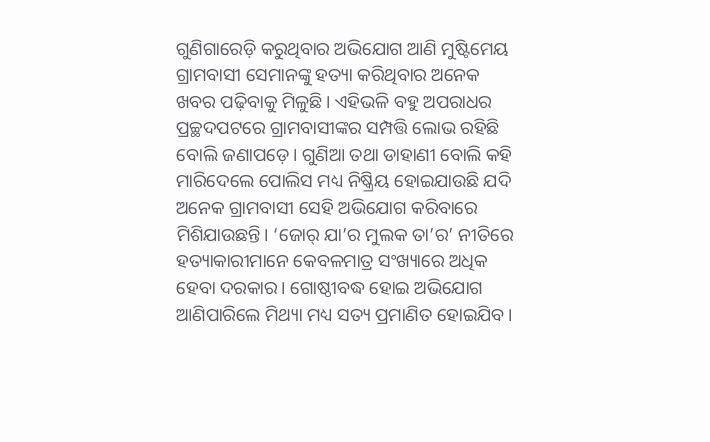ଗୁଣିଗାରେଡ଼ି କରୁଥିବାର ଅଭିଯୋଗ ଆଣି ମୁଷ୍ଟିମେୟ ଗ୍ରାମବାସୀ ସେମାନଙ୍କୁ ହତ୍ୟା କରିଥିବାର ଅନେକ ଖବର ପଢ଼ିବାକୁ ମିଳୁଛି। ଏହିଭଳି ବହୁ ଅପରାଧର ପ୍ରଚ୍ଛଦପଟରେ ଗ୍ରାମବାସୀଙ୍କର ସମ୍ପତ୍ତି ଲୋଭ ରହିଛି ବୋଲି ଜଣାପଡ଼େ। ଗୁଣିଆ ତଥା ଡାହାଣୀ ବୋଲି କହି ମାରିଦେଲେ ପୋଲିସ ମଧ୍ୟ ନିଷ୍କ୍ରିୟ ହୋଇଯାଉଛି ଯଦି ଅନେକ ଗ୍ରାମବାସୀ ସେହି ଅଭିଯୋଗ କରିବାରେ ମିଶିଯାଉଛନ୍ତି। ‘ଜୋର୍‌ ଯା’ର ମୁଲକ ତା’ର’ ନୀତିରେ ହତ୍ୟାକାରୀମାନେ କେବଳମାତ୍ର ସଂଖ୍ୟାରେ ଅଧିକ ହେବା ଦରକାର। ଗୋଷ୍ଠୀବଦ୍ଧ ହୋଇ ଅଭିଯୋଗ ଆଣିପାରିଲେ ମିଥ୍ୟା ମଧ୍ୟ ସତ୍ୟ ପ୍ରମାଣିତ ହୋଇଯିବ।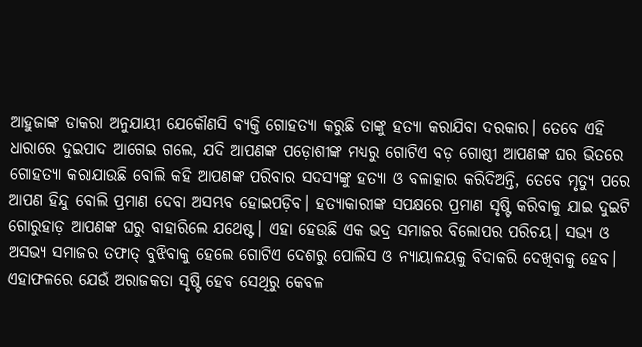ଆହୁଜାଙ୍କ ଡାକରା ଅନୁଯାୟୀ ଯେକୌଣସି ବ୍ୟକ୍ତି ଗୋହତ୍ୟା କରୁଛି ତାଙ୍କୁ ହତ୍ୟା କରାଯିବା ଦରକାର। ତେବେ ଏହି ଧାରାରେ ଦୁଇପାଦ ଆଗେଇ ଗଲେ, ଯଦି ଆପଣଙ୍କ ପଡ଼ୋଶୀଙ୍କ ମଧ୍ୟରୁ ଗୋଟିଏ ବଡ଼ ଗୋଷ୍ଠୀ ଆପଣଙ୍କ ଘର ଭିତରେ ଗୋହତ୍ୟା କରାଯାଉଛି ବୋଲି କହି ଆପଣଙ୍କ ପରିବାର ସଦସ୍ୟଙ୍କୁ ହତ୍ୟା ଓ ବଳାତ୍କାର କରିଦିଅନ୍ତି, ତେବେ ମୃତ୍ୟୁ ପରେ ଆପଣ ହିନ୍ଦୁ ବୋଲି ପ୍ରମାଣ ଦେବା ଅସମ୍ଭବ ହୋଇପଡ଼ିବ। ହତ୍ୟାକାରୀଙ୍କ ସପକ୍ଷରେ ପ୍ରମାଣ ସୃଷ୍ଟି କରିବାକୁ ଯାଇ ଦୁଇଟି ଗୋରୁହାଡ଼ ଆପଣଙ୍କ ଘରୁ ବାହାରିଲେ ଯଥେଷ୍ଟ। ଏହା ହେଉଛି ଏକ ଭଦ୍ର ସମାଜର ବିଲୋପର ପରିଚୟ। ସଭ୍ୟ ଓ ଅସଭ୍ୟ ସମାଜର ତଫାତ୍‌ ବୁଝିବାକୁ ହେଲେ ଗୋଟିଏ ଦେଶରୁ ପୋଲିସ ଓ ନ୍ୟାୟାଳୟକୁ ବିଦାକରି ଦେଖିବାକୁ ହେବ। ଏହାଫଳରେ ଯେଉଁ ଅରାଜକତା ସୃଷ୍ଟି ହେବ ସେଥିରୁ କେବଳ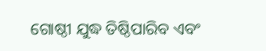ଗୋଷ୍ଠୀ ଯୁଦ୍ଧ ତିଷ୍ଠିପାରିବ ଏବଂ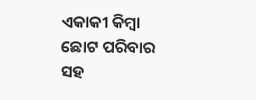ଏକାକୀ କିମ୍ବା ଛୋଟ ପରିବାର ସହ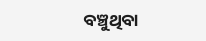ବଞ୍ଚୁଥିବା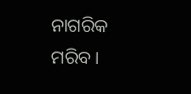ନାଗରିକ ମରିବ।